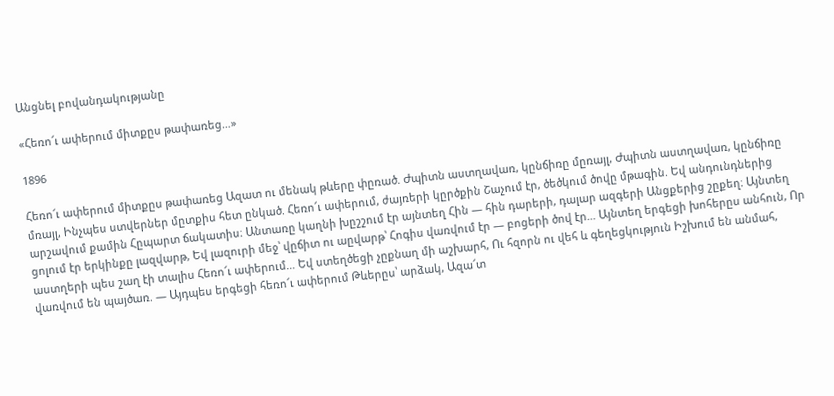Անցնել բովանդակությանը

«Հեռո՜ւ ափերում միտքըս թափառեց…»

1896

Հեռո՜ւ ափերում միտքըս թափառեց Ազատ ու մենակ թևերը փըռած. Ժպիտն աստղավառ, կընճիռը մըռայլ, Ժպիտն աստղավառ, կընճիռը մռայլ, Ինչպես ստվերներ մըտքիս հետ ընկած. Հեռո՜ւ ափերում, ժայռերի կըրծքին Շաչում էր, ծեծկում ծովը մթագին. Եվ անդունդներից արշավում քամին Հըպարտ ճակատիս։ Անտառը կաղնի խըշշում էր այնտեղ Հին — հին դարերի, դալար ազգերի Անցքերից շըքեղ։ Այնտեղ ցոլում էր երկինքը լազվարթ, Եվ լազուրի մեջ՝ վըճիտ ու աըվարթ՝ Հոգիս վառվում էր — բոցերի ծով էր… Այնտեղ երգեցի խոհերըս անհուն, Որ աստղերի պես շաղ էի տալիս Հեռո՜ւ ափերում… Եվ ստեղծեցի չըքնաղ մի աշխարհ, Ու հզորն ու վեհ և գեղեցկություն Իշխում են անմահ, վառվում են պայծառ. — Այդպես երգեցի հեռո՜ւ ափերում Թևերըս՝ արձակ, Ազա՜տ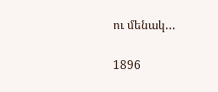ու մենակ…

1896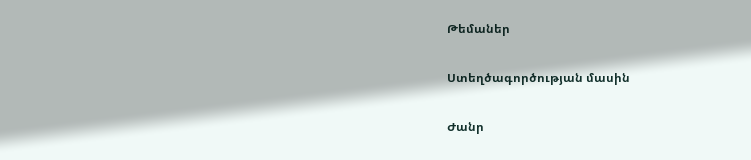Թեմաներ

Ստեղծագործության մասին

Ժանր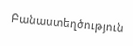Բանաստեղծություն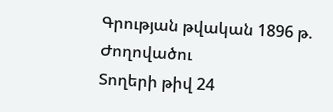Գրության թվական 1896 թ.
Ժողովածու
Տողերի թիվ 24